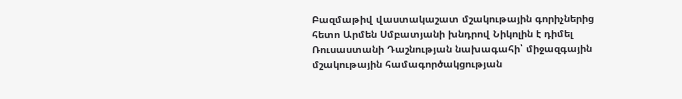Բազմաթիվ վաստակաշատ մշակութային գորիչներից հետո Արմեն Սմբատյանի խնդրով Նիկոլին է դիմել Ռուսաստանի Դաշնության նախագահի՝ միջազգային մշակութային համագործակցության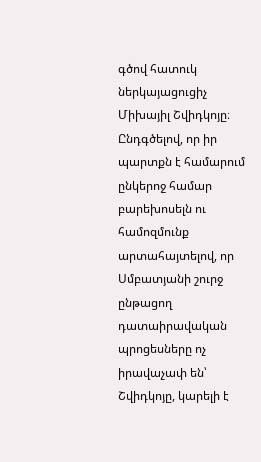գծով հատուկ ներկայացուցիչ Միխայիլ Շվիդկոյը։
Ընդգծելով, որ իր պարտքն է համարում ընկերոջ համար բարեխոսելն ու համոզմունք արտահայտելով, որ Սմբատյանի շուրջ ընթացող դատաիրավական պրոցեսները ոչ իրավաչափ են՝ Շվիդկոյը, կարելի է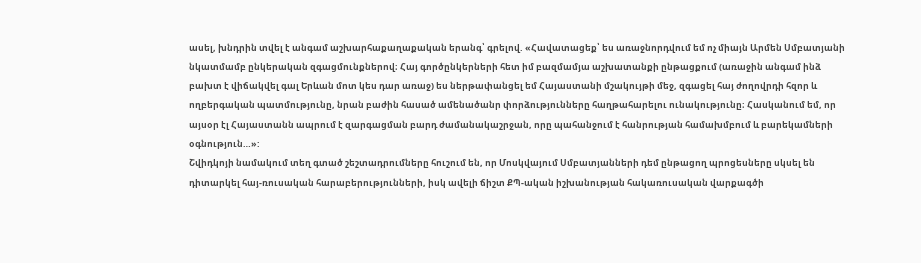ասել, խնդրին տվել է անգամ աշխարհաքաղաքական երանգ՝ գրելով. «Հավատացեք՝ ես առաջնորդվում եմ ոչ միայն Արմեն Սմբատյանի նկատմամբ ընկերական զգացմունքներով։ Հայ գործընկերների հետ իմ բազմամյա աշխատանքի ընթացքում (առաջին անգամ ինձ բախտ է վիճակվել գալ Երևան մոտ կես դար առաջ) ես ներթափանցել եմ Հայաստանի մշակույթի մեջ, զգացել հայ ժողովրդի հզոր և ողբերգական պատմությունը, նրան բաժին հասած ամենածանր փորձությունները հաղթահարելու ունակությունը։ Հասկանում եմ, որ այսօր էլ Հայաստանն ապրում է զարգացման բարդ ժամանակաշրջան, որը պահանջում է հանրության համախմբում և բարեկամների օգնություն…»:
Շվիդկոյի նամակում տեղ գտած շեշտադրումները հուշում են, որ Մոսկվայում Սմբատյանների դեմ ընթացող պրոցեսները սկսել են դիտարկել հայ-ռուսական հարաբերությունների, իսկ ավելի ճիշտ ՔՊ-ական իշխանության հակառուսական վարքագծի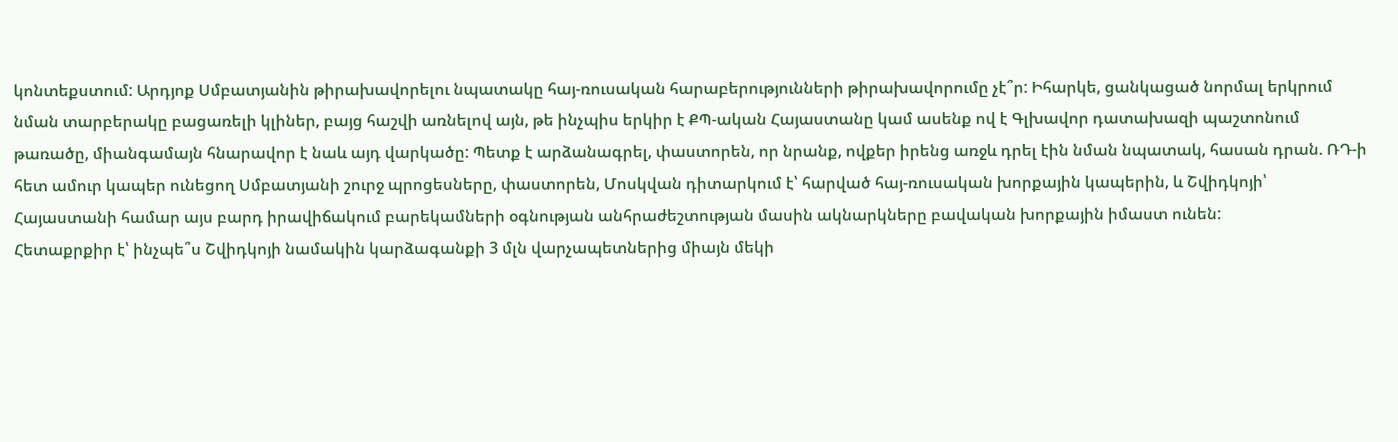կոնտեքստում: Արդյոք Սմբատյանին թիրախավորելու նպատակը հայ-ռուսական հարաբերությունների թիրախավորումը չէ՞ր: Իհարկե, ցանկացած նորմալ երկրում նման տարբերակը բացառելի կլիներ, բայց հաշվի առնելով այն, թե ինչպիս երկիր է ՔՊ-ական Հայաստանը կամ ասենք ով է Գլխավոր դատախազի պաշտոնում թառածը, միանգամայն հնարավոր է նաև այդ վարկածը: Պետք է արձանագրել, փաստորեն, որ նրանք, ովքեր իրենց առջև դրել էին նման նպատակ, հասան դրան. ՌԴ-ի հետ ամուր կապեր ունեցող Սմբատյանի շուրջ պրոցեսները, փաստորեն, Մոսկվան դիտարկում է՝ հարված հայ-ռուսական խորքային կապերին, և Շվիդկոյի՝ Հայաստանի համար այս բարդ իրավիճակում բարեկամների օգնության անհրաժեշտության մասին ակնարկները բավական խորքային իմաստ ունեն:
Հետաքրքիր է՝ ինչպե՞ս Շվիդկոյի նամակին կարձագանքի 3 մլն վարչապետներից միայն մեկի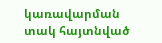կառավարման տակ հայտնված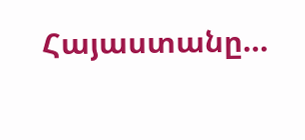Հայաստանը…